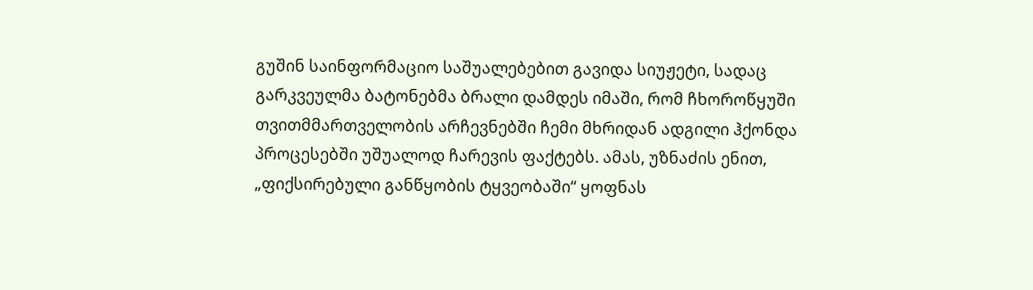გუშინ საინფორმაციო საშუალებებით გავიდა სიუჟეტი, სადაც გარკვეულმა ბატონებმა ბრალი დამდეს იმაში, რომ ჩხოროწყუში თვითმმართველობის არჩევნებში ჩემი მხრიდან ადგილი ჰქონდა პროცესებში უშუალოდ ჩარევის ფაქტებს. ამას, უზნაძის ენით, „ფიქსირებული განწყობის ტყვეობაში“ ყოფნას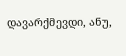დავარქმევდი, ანუ,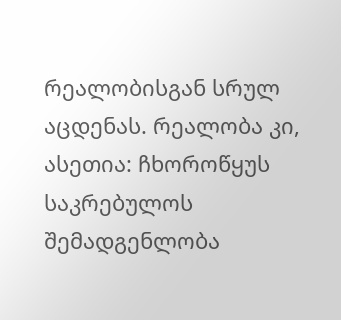რეალობისგან სრულ აცდენას. რეალობა კი, ასეთია: ჩხოროწყუს საკრებულოს შემადგენლობა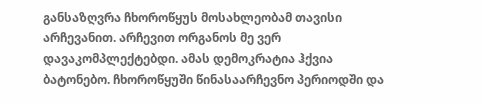განსაზღვრა ჩხოროწყუს მოსახლეობამ თავისი არჩევანით. არჩევით ორგანოს მე ვერ დავაკომპლექტებდი. ამას დემოკრატია ჰქვია ბატონებო. ჩხოროწყუში წინასაარჩევნო პერიოდში და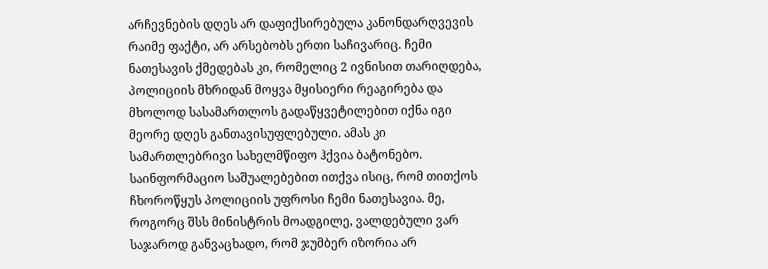არჩევნების დღეს არ დაფიქსირებულა კანონდარღვევის რაიმე ფაქტი, არ არსებობს ერთი საჩივარიც. ჩემი ნათესავის ქმედებას კი, რომელიც 2 ივნისით თარიღდება, პოლიციის მხრიდან მოყვა მყისიერი რეაგირება და მხოლოდ სასამართლოს გადაწყვეტილებით იქნა იგი მეორე დღეს განთავისუფლებული. ამას კი სამართლებრივი სახელმწიფო ჰქვია ბატონებო. საინფორმაციო საშუალებებით ითქვა ისიც, რომ თითქოს ჩხოროწყუს პოლიციის უფროსი ჩემი ნათესავია. მე, როგორც შსს მინისტრის მოადგილე, ვალდებული ვარ საჯაროდ განვაცხადო, რომ ჯუმბერ იზორია არ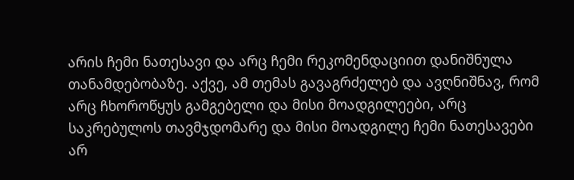არის ჩემი ნათესავი და არც ჩემი რეკომენდაციით დანიშნულა თანამდებობაზე. აქვე, ამ თემას გავაგრძელებ და ავღნიშნავ, რომ არც ჩხოროწყუს გამგებელი და მისი მოადგილეები, არც საკრებულოს თავმჯდომარე და მისი მოადგილე ჩემი ნათესავები არ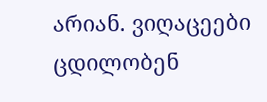არიან. ვიღაცეები ცდილობენ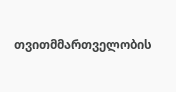თვითმმართველობის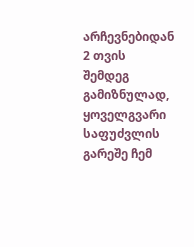არჩევნებიდან 2 თვის შემდეგ გამიზნულად, ყოველგვარი საფუძვლის გარეშე ჩემ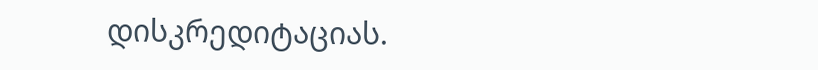დისკრედიტაციას.